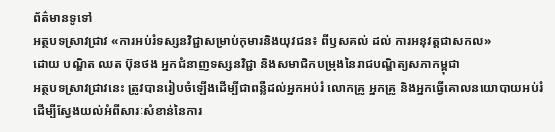ព័ត៌មានទូទៅ
អត្ថបទស្រាវជ្រាវ «ការអប់រំទស្សនវិជ្ជាសម្រាប់កុមារនិងយុវជន៖ ពីឫសគល់ ដល់ ការអនុវត្តជាសកល»
ដោយ បណ្ឌិត ឈត ប៊ុនថង អ្នកជំនាញទស្សនវិជ្ជា និងសមាជិកបម្រុងនៃរាជបណ្ឌិត្យសភាកម្ពុជា
អត្ថបទស្រាវជ្រាវនេះ ត្រូវបានរៀបចំឡើងដើម្បីជាពន្លឺដល់អ្នកអប់រំ លោកគ្រូ អ្នកគ្រូ និងអ្នកធ្វើគោលនយោបាយអប់រំ ដើម្បីស្វែងយល់អំពីសារៈសំខាន់នៃការ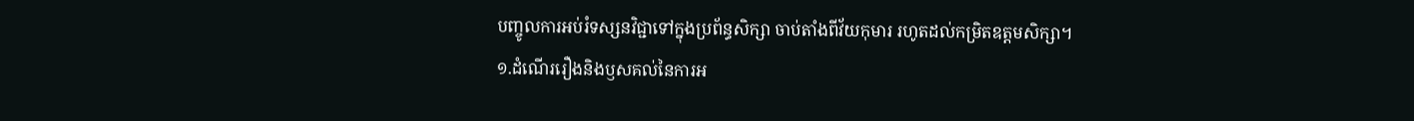បញ្ចូលការអប់រំទស្សនវិជ្ជាទៅក្នុងប្រព័ន្ធសិក្សា ចាប់តាំងពីវ័យកុមារ រហូតដល់កម្រិតឧត្តមសិក្សា។
១.ដំណើររឿងនិងឫសគល់នៃការអ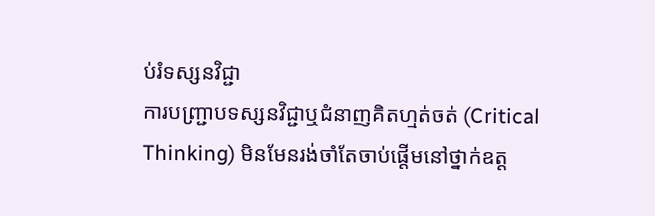ប់រំទស្សនវិជ្ជា
ការបញ្ជ្រាបទស្សនវិជ្ជាឬជំនាញគិតហ្មត់ចត់ (Critical Thinking) មិនមែនរង់ចាំតែចាប់ផ្តើមនៅថ្នាក់ឧត្ត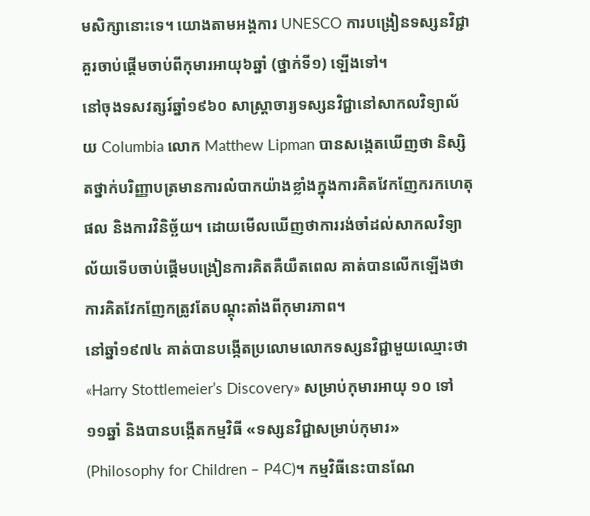មសិក្សានោះទេ។ យោងតាមអង្គការ UNESCO ការបង្រៀនទស្សនវិជ្ជាគួរចាប់ផ្តើមចាប់ពីកុមារអាយុ៦ឆ្នាំ (ថ្នាក់ទី១) ឡើងទៅ។
នៅចុងទសវត្សរ៍ឆ្នាំ១៩៦០ សាស្ត្រាចារ្យទស្សនវិជ្ជានៅសាកលវិទ្យាល័យ Columbia លោក Matthew Lipman បានសង្កេតឃើញថា និស្សិតថ្នាក់បរិញ្ញាបត្រមានការលំបាកយ៉ាងខ្លាំងក្នុងការគិតវែកញែករកហេតុផល និងការវិនិច្ឆ័យ។ ដោយមើលឃើញថាការរង់ចាំដល់សាកលវិទ្យាល័យទើបចាប់ផ្តើមបង្រៀនការគិតគឺយឺតពេល គាត់បានលើកឡើងថាការគិតវែកញែកត្រូវតែបណ្តុះតាំងពីកុមារភាព។
នៅឆ្នាំ១៩៧៤ គាត់បានបង្កើតប្រលោមលោកទស្សនវិជ្ជាមួយឈ្មោះថា «Harry Stottlemeier’s Discovery» សម្រាប់កុមារអាយុ ១០ ទៅ ១១ឆ្នាំ និងបានបង្កើតកម្មវិធី «ទស្សនវិជ្ជាសម្រាប់កុមារ» (Philosophy for Children – P4C)។ កម្មវិធីនេះបានណែ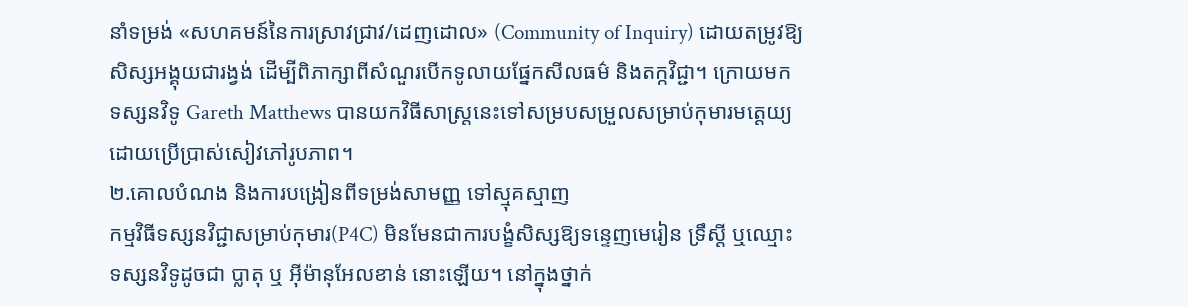នាំទម្រង់ «សហគមន៍នៃការស្រាវជ្រាវ/ដេញដោល» (Community of Inquiry) ដោយតម្រូវឱ្យសិស្សអង្គុយជារង្វង់ ដើម្បីពិភាក្សាពីសំណួរបើកទូលាយផ្នែកសីលធម៌ និងតក្កវិជ្ជា។ ក្រោយមក ទស្សនវិទូ Gareth Matthews បានយកវិធីសាស្ត្រនេះទៅសម្របសម្រួលសម្រាប់កុមារមត្តេយ្យ ដោយប្រើប្រាស់សៀវភៅរូបភាព។
២.គោលបំណង និងការបង្រៀនពីទម្រង់សាមញ្ញ ទៅស្មុគស្មាញ
កម្មវិធីទស្សនវិជ្ជាសម្រាប់កុមារ(P4C) មិនមែនជាការបង្ខំសិស្សឱ្យទន្ទេញមេរៀន ទ្រឹស្តី ឬឈ្មោះទស្សនវិទូដូចជា ប្លាតុ ឬ អ៊ីម៉ានុអែលខាន់ នោះឡើយ។ នៅក្នុងថ្នាក់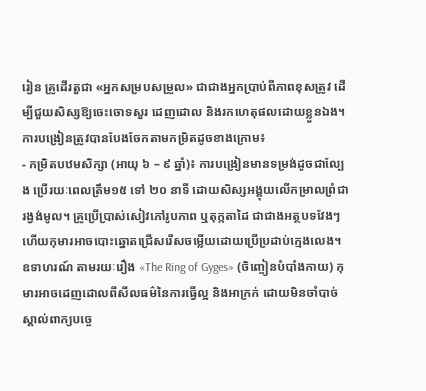រៀន គ្រូដើរតួជា «អ្នកសម្របសម្រួល» ជាជាងអ្នកប្រាប់ពីភាពខុសត្រូវ ដើម្បីជួយសិស្សឱ្យចេះចោទសួរ ដេញដោល និងរកហេតុផលដោយខ្លួនឯង។ ការបង្រៀនត្រូវបានបែងចែកតាមកម្រិតដូចខាងក្រោម៖
- កម្រិតបឋមសិក្សា (អាយុ ៦ – ៩ ឆ្នាំ)៖ ការបង្រៀនមានទម្រង់ដូចជាល្បែង ប្រើរយៈពេលត្រឹម១៥ ទៅ ២០ នាទី ដោយសិស្សអង្គុយលើកម្រាលព្រំជារង្វង់មូល។ គ្រូប្រើប្រាស់សៀវភៅរូបភាព ឬតុក្កតាដៃ ជាជាងអត្ថបទវែងៗ ហើយកុមារអាចបោះឆ្នោតជ្រើសរើសចម្លើយដោយប្រើប្រដាប់ក្មេងលេង។ ឧទាហរណ៍ តាមរយៈរឿង «The Ring of Gyges» (ចិញ្ចៀនបំបាំងកាយ) កុមារអាចដេញដោលពីសីលធម៌នៃការធ្វើល្អ និងអាក្រក់ ដោយមិនចាំបាច់ស្គាល់ពាក្យបច្ចេ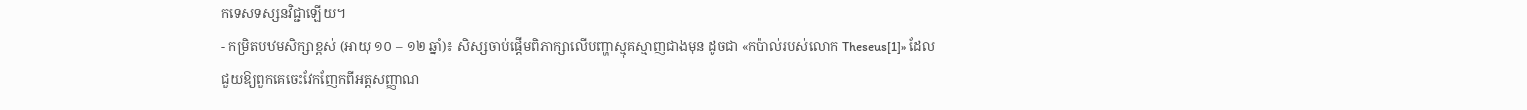កទេសទស្សនវិជ្ជាឡើយ។
- កម្រិតបឋមសិក្សាខ្ពស់ (អាយុ ១០ – ១២ ឆ្នាំ)៖ សិស្សចាប់ផ្តើមពិភាក្សាលើបញ្ហាស្មុគស្មាញជាងមុន ដូចជា «កប៉ាល់របស់លោក Theseus[1]» ដែលជួយឱ្យពួកគេចេះវែកញែកពីអត្តសញ្ញាណ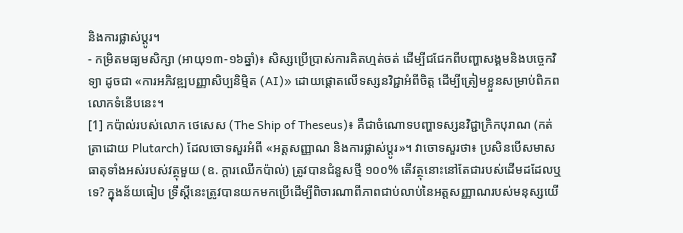និងការផ្លាស់ប្តូរ។
- កម្រិតមធ្យមសិក្សា (អាយុ១៣-១៦ឆ្នាំ)៖ សិស្សប្រើប្រាស់ការគិតហ្មត់ចត់ ដើម្បីជជែកពីបញ្ហាសង្គមនិងបច្ចេកវិទ្យា ដូចជា «ការអភិវឌ្ឍបញ្ញាសិប្បនិម្មិត (AI)» ដោយផ្តោតលើទស្សនវិជ្ជាអំពីចិត្ត ដើម្បីត្រៀមខ្លួនសម្រាប់ពិភពលោកទំនើបនេះ។
[1] កប៉ាល់របស់លោក ថេសេស (The Ship of Theseus)៖ គឺជាចំណោទបញ្ហាទស្សនវិជ្ជាក្រិកបុរាណ (កត់ត្រាដោយ Plutarch) ដែលចោទសួរអំពី «អត្តសញ្ញាណ និងការផ្លាស់ប្តូរ»។ វាចោទសួរថា៖ ប្រសិនបើសមាសធាតុទាំងអស់របស់វត្ថុមួយ (ឧ. ក្តារឈើកប៉ាល់) ត្រូវបានជំនួសថ្មី ១០០% តើវត្ថុនោះនៅតែជារបស់ដើមដដែលឬទេ? ក្នុងន័យធៀប ទ្រឹស្តីនេះត្រូវបានយកមកប្រើដើម្បីពិចារណាពីភាពជាប់លាប់នៃអត្តសញ្ញាណរបស់មនុស្សយើ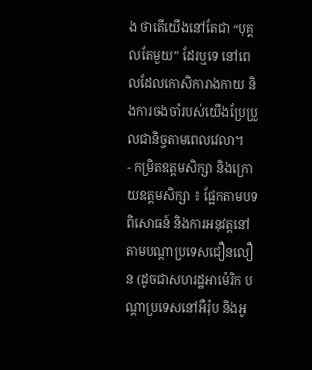ង ថាតើយើងនៅតែជា “បុគ្គលតែមួយ” ដែរឬទេ នៅពេលដែលកោសិការាងកាយ និងការចងចាំរបស់យើងប្រែប្រួលជានិច្ចតាមពេលវេលា។
- កម្រិតឧត្តមសិក្សា និងក្រោយឧត្តមសិក្សា ៖ ផ្អែកតាមបទពិសោធន៍ និងការអនុវត្តនៅតាមបណ្តាប្រទេសជឿនលឿន (ដូចជាសហរដ្ឋអាម៉េរិក បណ្តាប្រទេសនៅអឺរ៉ុប និងអូ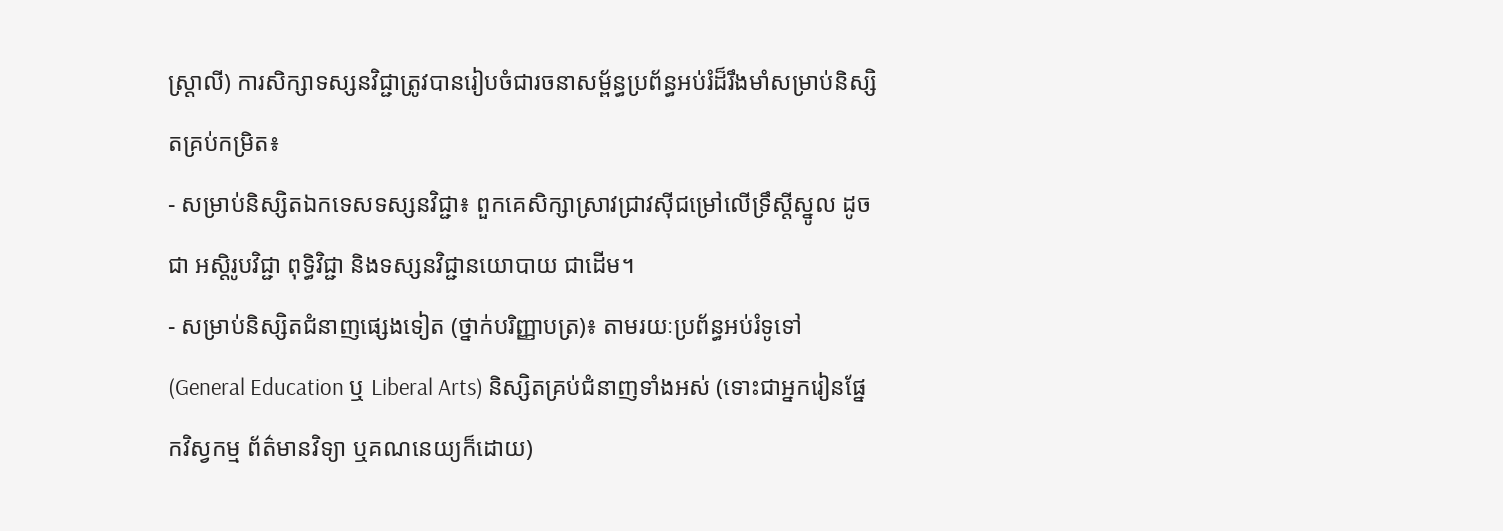ស្ត្រាលី) ការសិក្សាទស្សនវិជ្ជាត្រូវបានរៀបចំជារចនាសម្ព័ន្ធប្រព័ន្ធអប់រំដ៏រឹងមាំសម្រាប់និស្សិតគ្រប់កម្រិត៖
- សម្រាប់និស្សិតឯកទេសទស្សនវិជ្ជា៖ ពួកគេសិក្សាស្រាវជ្រាវស៊ីជម្រៅលើទ្រឹស្តីស្នូល ដូចជា អស្តិរូបវិជ្ជា ពុទ្ធិវិជ្ជា និងទស្សនវិជ្ជានយោបាយ ជាដើម។
- សម្រាប់និស្សិតជំនាញផ្សេងទៀត (ថ្នាក់បរិញ្ញាបត្រ)៖ តាមរយៈប្រព័ន្ធអប់រំទូទៅ (General Education ឬ Liberal Arts) និស្សិតគ្រប់ជំនាញទាំងអស់ (ទោះជាអ្នករៀនផ្នែកវិស្វកម្ម ព័ត៌មានវិទ្យា ឬគណនេយ្យក៏ដោយ)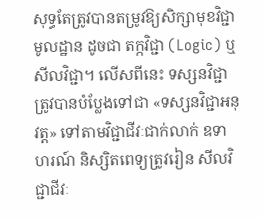សុទ្ធតែត្រូវបានតម្រូវឱ្យសិក្សាមុខវិជ្ជាមូលដ្ឋាន ដូចជា តក្កវិជ្ជា (Logic) ឬសីលវិជ្ជា។ លើសពីនេះ ទស្សនវិជ្ជាត្រូវបានបំប្លែងទៅជា «ទស្សនវិជ្ជាអនុវត្ត» ទៅតាមវិជ្ជាជីវៈជាក់លាក់ ឧទាហរណ៍ និស្សិតពេទ្យត្រូវរៀន សីលវិជ្ជាជីវៈ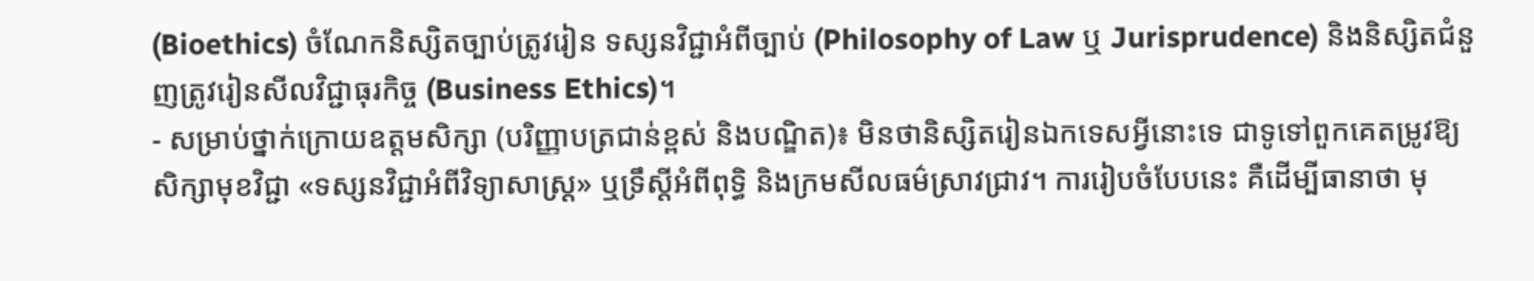(Bioethics) ចំណែកនិស្សិតច្បាប់ត្រូវរៀន ទស្សនវិជ្ជាអំពីច្បាប់ (Philosophy of Law ឬ Jurisprudence) និងនិស្សិតជំនួញត្រូវរៀនសីលវិជ្ជាធុរកិច្ច (Business Ethics)។
- សម្រាប់ថ្នាក់ក្រោយឧត្តមសិក្សា (បរិញ្ញាបត្រជាន់ខ្ពស់ និងបណ្ឌិត)៖ មិនថានិស្សិតរៀនឯកទេសអ្វីនោះទេ ជាទូទៅពួកគេតម្រូវឱ្យសិក្សាមុខវិជ្ជា «ទស្សនវិជ្ជាអំពីវិទ្យាសាស្ត្រ» ឬទ្រឹស្តីអំពីពុទ្ធិ និងក្រមសីលធម៌ស្រាវជ្រាវ។ ការរៀបចំបែបនេះ គឺដើម្បីធានាថា មុ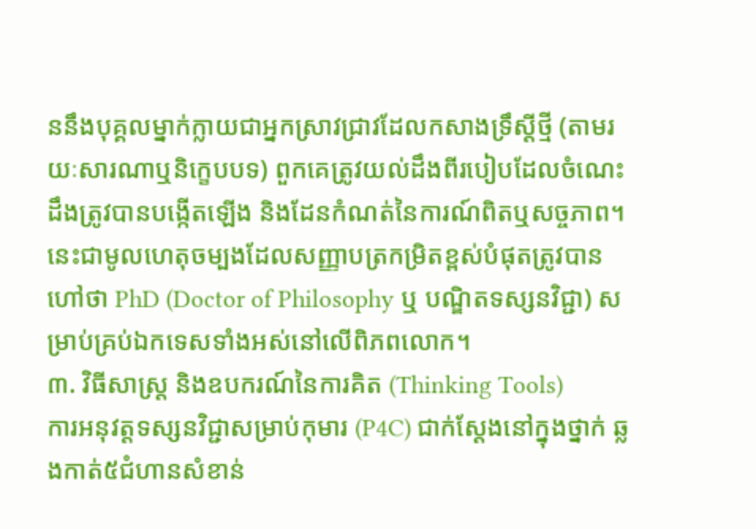ននឹងបុគ្គលម្នាក់ក្លាយជាអ្នកស្រាវជ្រាវដែលកសាងទ្រឹស្តីថ្មី (តាមរយៈសារណាឬនិក្ខេបបទ) ពួកគេត្រូវយល់ដឹងពីរបៀបដែលចំណេះដឹងត្រូវបានបង្កើតឡើង និងដែនកំណត់នៃការណ៍ពិតឬសច្ចភាព។ នេះជាមូលហេតុចម្បងដែលសញ្ញាបត្រកម្រិតខ្ពស់បំផុតត្រូវបានហៅថា PhD (Doctor of Philosophy ឬ បណ្ឌិតទស្សនវិជ្ជា) សម្រាប់គ្រប់ឯកទេសទាំងអស់នៅលើពិភពលោក។
៣. វិធីសាស្ត្រ និងឧបករណ៍នៃការគិត (Thinking Tools)
ការអនុវត្តទស្សនវិជ្ជាសម្រាប់កុមារ (P4C) ជាក់ស្តែងនៅក្នុងថ្នាក់ ឆ្លងកាត់៥ជំហានសំខាន់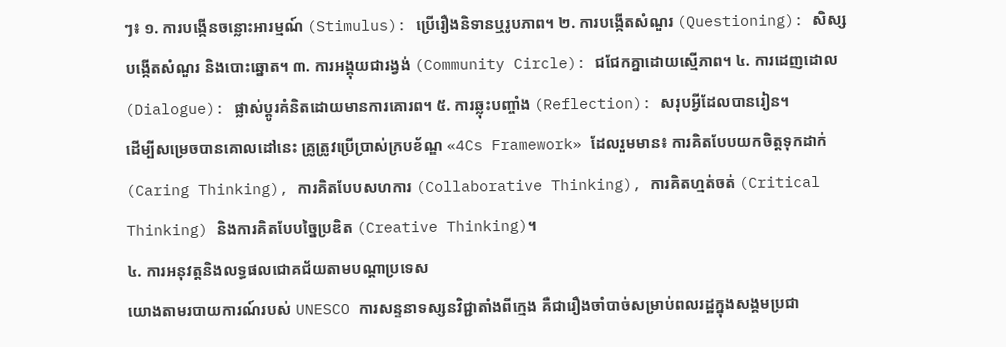ៗ៖ ១. ការបង្កើនចន្លោះអារម្មណ៍ (Stimulus): ប្រើរឿងនិទានឬរូបភាព។ ២. ការបង្កើតសំណួរ (Questioning): សិស្សបង្កើតសំណួរ និងបោះឆ្នោត។ ៣. ការអង្គុយជារង្វង់ (Community Circle): ជជែកគ្នាដោយស្មើភាព។ ៤. ការដេញដោល (Dialogue): ផ្លាស់ប្តូរគំនិតដោយមានការគោរព។ ៥. ការឆ្លុះបញ្ចាំង (Reflection): សរុបអ្វីដែលបានរៀន។
ដើម្បីសម្រេចបានគោលដៅនេះ គ្រូត្រូវប្រើប្រាស់ក្របខ័ណ្ឌ «4Cs Framework» ដែលរួមមាន៖ ការគិតបែបយកចិត្តទុកដាក់ (Caring Thinking), ការគិតបែបសហការ (Collaborative Thinking), ការគិតហ្មត់ចត់ (Critical Thinking) និងការគិតបែបច្នៃប្រឌិត (Creative Thinking)។
៤. ការអនុវត្តនិងលទ្ធផលជោគជ័យតាមបណ្តាប្រទេស
យោងតាមរបាយការណ៍របស់ UNESCO ការសន្ទនាទស្សនវិជ្ជាតាំងពីក្មេង គឺជារឿងចាំបាច់សម្រាប់ពលរដ្ឋក្នុងសង្គមប្រជា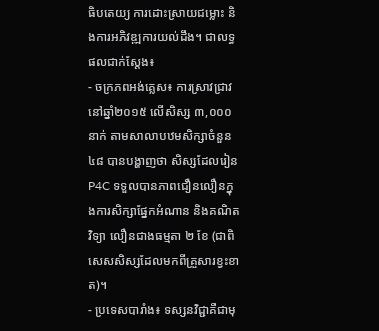ធិបតេយ្យ ការដោះស្រាយជម្លោះ និងការអភិវឌ្ឍការយល់ដឹង។ ជាលទ្ធផលជាក់ស្តែង៖
- ចក្រភពអង់គ្លេស៖ ការស្រាវជ្រាវនៅឆ្នាំ២០១៥ លើសិស្ស ៣,០០០ នាក់ តាមសាលាបឋមសិក្សាចំនួន ៤៨ បានបង្ហាញថា សិស្សដែលរៀន P4C ទទួលបានភាពជឿនលឿនក្នុងការសិក្សាផ្នែកអំណាន និងគណិតវិទ្យា លឿនជាងធម្មតា ២ ខែ (ជាពិសេសសិស្សដែលមកពីគ្រួសារខ្វះខាត)។
- ប្រទេសបារាំង៖ ទស្សនវិជ្ជាគឺជាមុ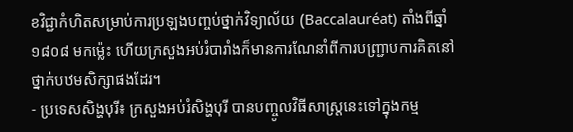ខវិជ្ជាកំហិតសម្រាប់ការប្រឡងបញ្ចប់ថ្នាក់វិទ្យាល័យ (Baccalauréat) តាំងពីឆ្នាំ១៨០៨ មកម៉្លេះ ហើយក្រសួងអប់រំបារាំងក៏មានការណែនាំពីការបញ្ជ្រាបការគិតនៅថ្នាក់បឋមសិក្សាផងដែរ។
- ប្រទេសសិង្ហបុរី៖ ក្រសួងអប់រំសិង្ហបុរី បានបញ្ចូលវិធីសាស្ត្រនេះទៅក្នុងកម្ម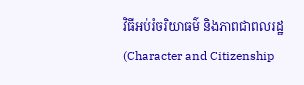វិធីអប់រំចរិយាធម៌ និងភាពជាពលរដ្ឋ (Character and Citizenship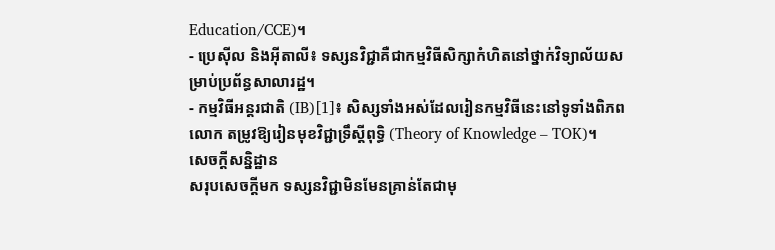Education/CCE)។
- ប្រេស៊ីល និងអ៊ីតាលី៖ ទស្សនវិជ្ជាគឺជាកម្មវិធីសិក្សាកំហិតនៅថ្នាក់វិទ្យាល័យសម្រាប់ប្រព័ន្ធសាលារដ្ឋ។
- កម្មវិធីអន្តរជាតិ (IB)[1]៖ សិស្សទាំងអស់ដែលរៀនកម្មវិធីនេះនៅទូទាំងពិភពលោក តម្រូវឱ្យរៀនមុខវិជ្ជាទ្រឹស្តីពុទ្ធិ (Theory of Knowledge – TOK)។
សេចក្ដីសន្និដ្ឋាន
សរុបសេចក្ដីមក ទស្សនវិជ្ជាមិនមែនគ្រាន់តែជាមុ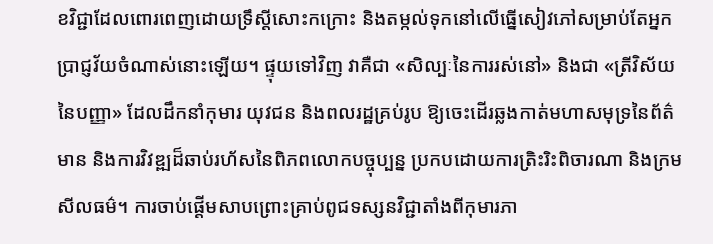ខវិជ្ជាដែលពោរពេញដោយទ្រឹស្តីសោះកក្រោះ និងតម្កល់ទុកនៅលើធ្នើសៀវភៅសម្រាប់តែអ្នកប្រាជ្ញវ័យចំណាស់នោះឡើយ។ ផ្ទុយទៅវិញ វាគឺជា «សិល្បៈនៃការរស់នៅ» និងជា «ត្រីវិស័យនៃបញ្ញា» ដែលដឹកនាំកុមារ យុវជន និងពលរដ្ឋគ្រប់រូប ឱ្យចេះដើរឆ្លងកាត់មហាសមុទ្រនៃព័ត៌មាន និងការវិវឌ្ឍដ៏ឆាប់រហ័សនៃពិភពលោកបច្ចុប្បន្ន ប្រកបដោយការត្រិះរិះពិចារណា និងក្រមសីលធម៌។ ការចាប់ផ្តើមសាបព្រោះគ្រាប់ពូជទស្សនវិជ្ជាតាំងពីកុមារភា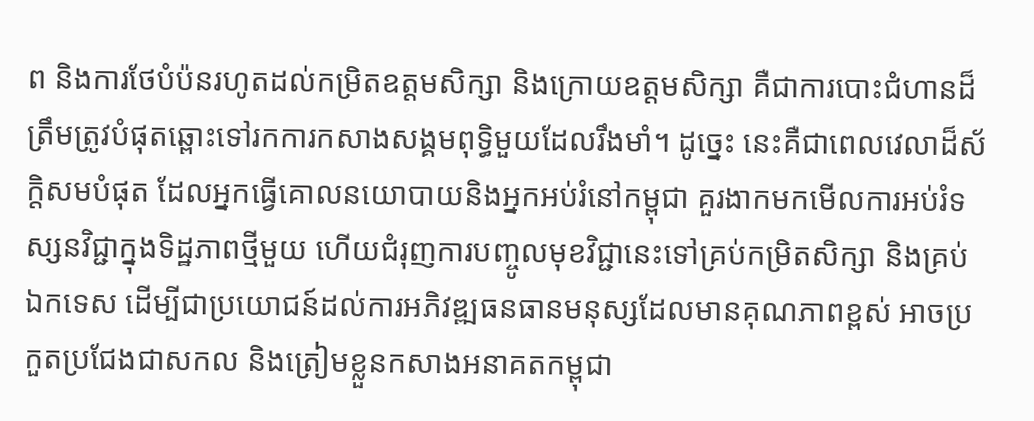ព និងការថែបំប៉នរហូតដល់កម្រិតឧត្តមសិក្សា និងក្រោយឧត្តមសិក្សា គឺជាការបោះជំហានដ៏ត្រឹមត្រូវបំផុតឆ្ពោះទៅរកការកសាងសង្គមពុទ្ធិមួយដែលរឹងមាំ។ ដូច្នេះ នេះគឺជាពេលវេលាដ៏ស័ក្តិសមបំផុត ដែលអ្នកធ្វើគោលនយោបាយនិងអ្នកអប់រំនៅកម្ពុជា គួរងាកមកមើលការអប់រំទស្សនវិជ្ជាក្នុងទិដ្ឋភាពថ្មីមួយ ហើយជំរុញការបញ្ចូលមុខវិជ្ជានេះទៅគ្រប់កម្រិតសិក្សា និងគ្រប់ឯកទេស ដើម្បីជាប្រយោជន៍ដល់ការអភិវឌ្ឍធនធានមនុស្សដែលមានគុណភាពខ្ពស់ អាចប្រកួតប្រជែងជាសកល និងត្រៀមខ្លួនកសាងអនាគតកម្ពុជា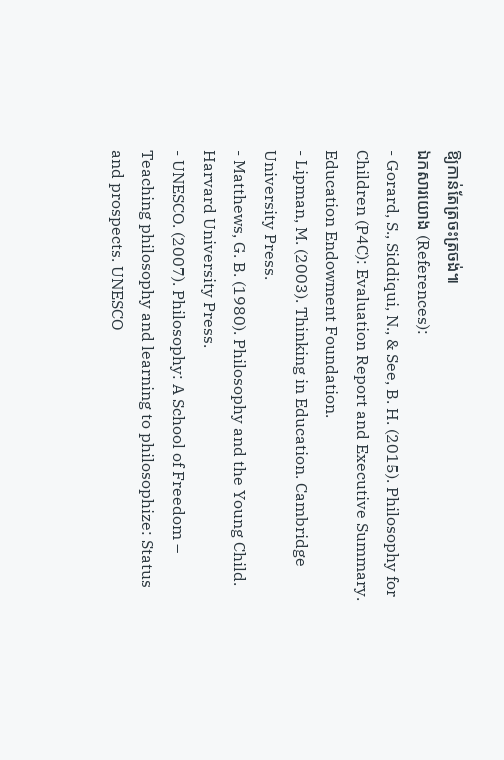ឱ្យកាន់តែត្រចះត្រចង់៕
ឯកសារយោង (References):
- Gorard, S., Siddiqui, N., & See, B. H. (2015). Philosophy for Children (P4C): Evaluation Report and Executive Summary. Education Endowment Foundation.
- Lipman, M. (2003). Thinking in Education. Cambridge University Press.
- Matthews, G. B. (1980). Philosophy and the Young Child. Harvard University Press.
- UNESCO. (2007). Philosophy: A School of Freedom – Teaching philosophy and learning to philosophize: Status and prospects. UNESCO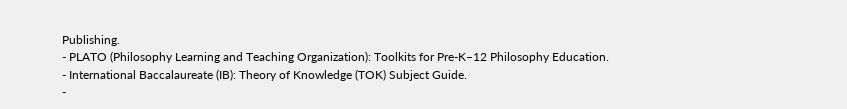Publishing.
- PLATO (Philosophy Learning and Teaching Organization): Toolkits for Pre-K–12 Philosophy Education.
- International Baccalaureate (IB): Theory of Knowledge (TOK) Subject Guide.
-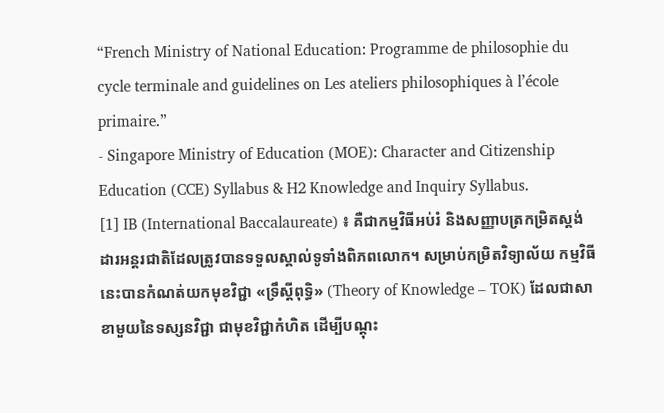“French Ministry of National Education: Programme de philosophie du cycle terminale and guidelines on Les ateliers philosophiques à l’école primaire.”
- Singapore Ministry of Education (MOE): Character and Citizenship Education (CCE) Syllabus & H2 Knowledge and Inquiry Syllabus.
[1] IB (International Baccalaureate) ៖ គឺជាកម្មវិធីអប់រំ និងសញ្ញាបត្រកម្រិតស្តង់ដារអន្តរជាតិដែលត្រូវបានទទួលស្គាល់ទូទាំងពិភពលោក។ សម្រាប់កម្រិតវិទ្យាល័យ កម្មវិធីនេះបានកំណត់យកមុខវិជ្ជា «ទ្រឹស្តីពុទ្ធិ» (Theory of Knowledge – TOK) ដែលជាសាខាមួយនៃទស្សនវិជ្ជា ជាមុខវិជ្ជាកំហិត ដើម្បីបណ្តុះ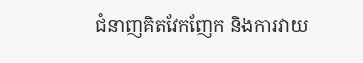ជំនាញគិតវែកញែក និងការវាយ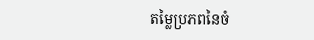តម្លៃប្រភពនៃចំ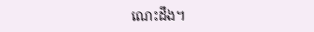ណេះដឹង។